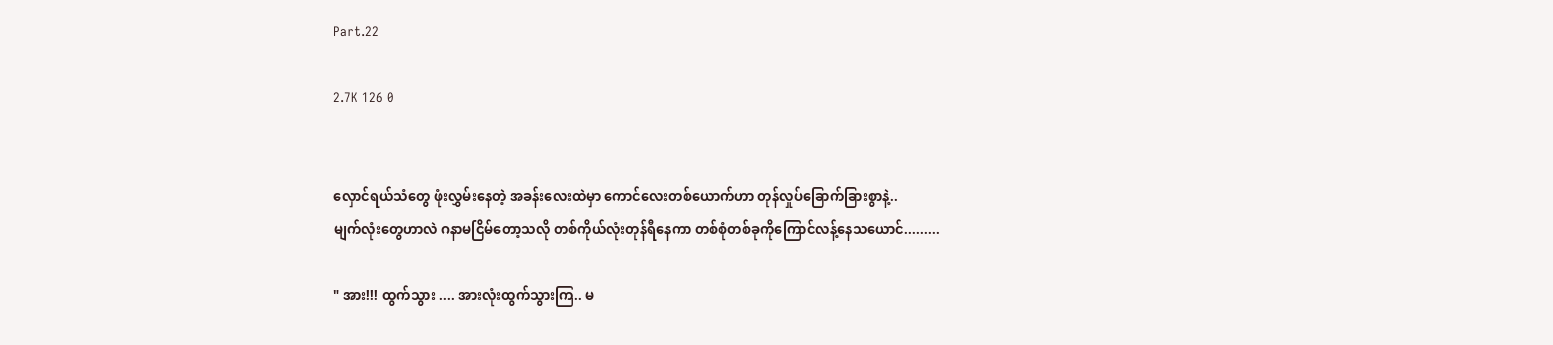Part.22

2.7K 126 0


လှောင်ရယ်သံတွေ ဖုံးလွှမ်းနေတဲ့ အခန်းလေးထဲမှာ ကောင်လေးတစ်ယောက်ဟာ တုန်လှုပ်ခြောက်ခြားစွာနဲ့..
မျက်လုံးတွေဟာလဲ ဂနာမငြိမ်တော့သလို တစ်ကိုယ်လုံးတုန်ရီနေကာ တစ်စုံတစ်ခုကိုကြောင်လန့်နေသယောင်.........

" အား!!! ထွက်သွား .... အားလုံးထွက်သွားကြ.. မ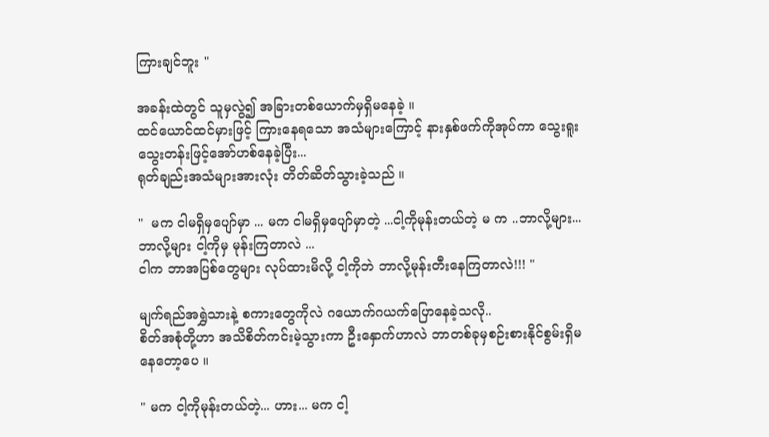ကြားချင်ဘူး "

အခန်းထဲတွင် သူမှလွဲ၍ အခြားတစ်ယောက်မှရှိမနေခဲ့ ။
ထင်ယောင်ထင်မှားဖြင့် ကြားနေရသော အသံများကြောင့် နားနှစ်ဖက်ကိုအုပ်ကာ သွေးရူးသွေးတန်းဖြင့်အော်ဟစ်နေခဲ့ပြီး...
ရုတ်ချည်းအသံများအားလုံး တိတ်ဆိတ်သွားခဲ့သည် ။

"  မက ငါမရှိမှပျော်မှာ ... မက ငါမရှိမှပျော်မှာတဲ့ ...ငါ့ကိုမုန်းတယ်တဲ့ မ က ..ဘာလို့များ... ဘာလို့များ ငါ့ကိုမှ မုန်းကြတာလဲ ...
ငါက ဘာအပြစ်တွေများ လုပ်ထားမိလို့ ငါ့ကိုဘဲ ဘာလို့မုန်းတီးနေကြတာလဲ!!! "

မျက်ရည်အရွှဲသားနဲ့ စကားတွေကိုလဲ ဂယောက်ဂယက်ပြောနေခဲ့သလို..
စိတ်အစုံတို့ဟာ အသိစိတ်ကင်းမဲ့သွားကာ ဦးနှောက်ဟာလဲ ဘာတစ်ခုမှစဉ်းစားနိုင်စွမ်းရှိမနေတော့ပေ ။

" မက ငါ့ကိုမုန်းတယ်တဲ့... ဟား... မက ငါ့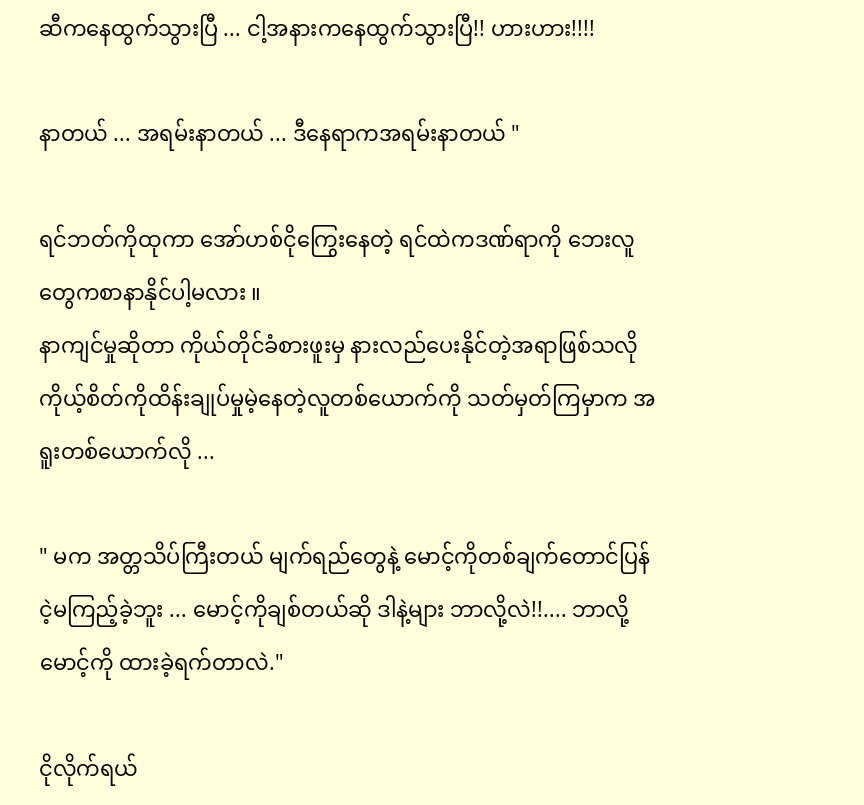ဆီကနေထွက်သွားပြီ ... ငါ့အနားကနေထွက်သွားပြီ!! ဟားဟား!!!!

နာတယ် ... အရမ်းနာတယ် ... ဒီနေရာကအရမ်းနာတယ် "

ရင်ဘတ်ကိုထုကာ အော်ဟစ်ငိုကြွေးနေတဲ့ ရင်ထဲကဒဏ်ရာကို ဘေးလူတွေကစာနာနိုင်ပါ့မလား ။
နာကျင်မှုဆိုတာ ကိုယ်တိုင်ခံစားဖူးမှ နားလည်ပေးနိုင်တဲ့အရာဖြစ်သလို ကိုယ့်စိတ်ကိုထိန်းချုပ်မှုမဲ့နေတဲ့လူတစ်ယောက်ကို သတ်မှတ်ကြမှာက အရူးတစ်ယောက်လို ...

" မက အတ္တသိပ်ကြီးတယ် မျက်ရည်တွေနဲ့ မောင့်ကိုတစ်ချက်တောင်ပြန်ငဲ့မကြည့်ခဲ့ဘူး ... မောင့်ကိုချစ်တယ်ဆို ဒါနဲ့များ ဘာလို့လဲ!!.... ဘာလို့မောင့်ကို ထားခဲ့ရက်တာလဲ."

ငိုလိုက်ရယ်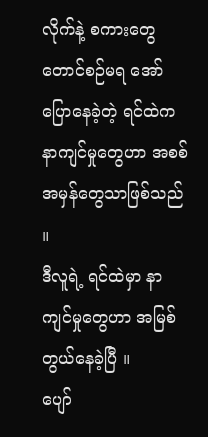လိုက်နဲ့ စကားတွေတောင်စဉ်မရ အော်ပြောနေခဲ့တဲ့ ရင်ထဲကနာကျင်မှုတွေဟာ အစစ်အမှန်တွေသာဖြစ်သည် ။
ဒီလူရဲ့ ရင်ထဲမှာ နာကျင်မှုတွေဟာ အမြစ်တွယ်နေခဲ့ပြီ ။
ပျော်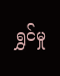ရွှင်မှု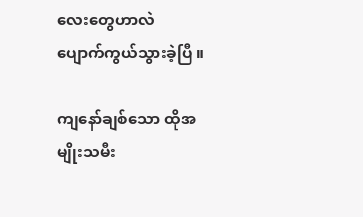လေးတွေဟာလဲ ပျောက်ကွယ်သွားခဲ့ပြီ ။

ကျနော်ချစ်သော ထိုအမျိုးသမီး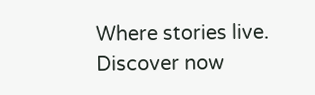Where stories live. Discover now